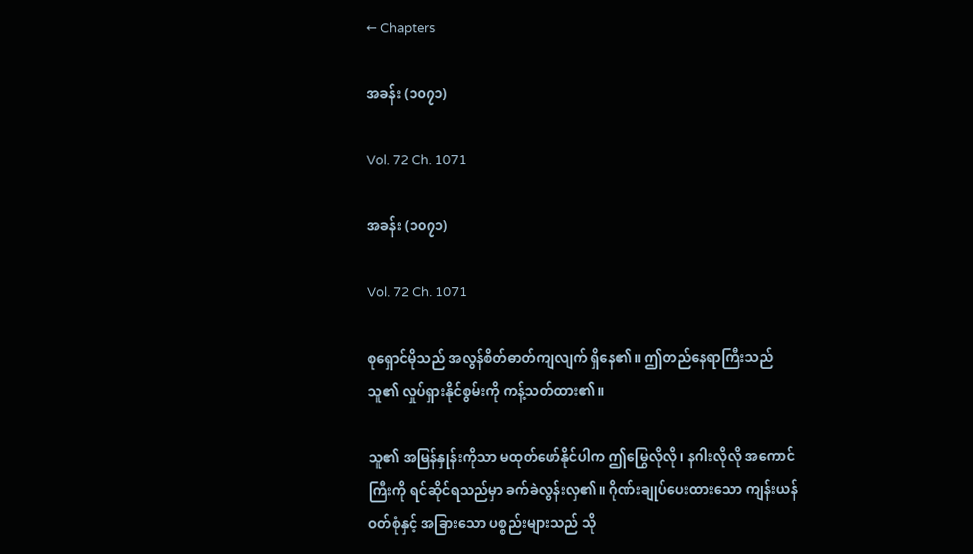← Chapters

အခန်း (၁၀၇၁)

Vol. 72 Ch. 1071

အခန်း (၁၀၇၁)

Vol. 72 Ch. 1071

စုရှောင်မိုသည် အလွန်စိတ်ဓာတ်ကျလျက် ရှိနေ၏။ ဤတည်နေရာကြီးသည် သူ၏ လှုပ်ရှားနိုင်စွမ်းကို ကန့်သတ်ထား၏။

သူ၏ အမြန်နှုန်းကိုသာ မထုတ်ဖော်နိုင်ပါက ဤမြွေလိုလို၊ နဂါးလိုလို အကောင်ကြီးကို ရင်ဆိုင်ရသည်မှာ ခက်ခဲလွန်းလှ၏။ ဂိုဏ်းချုပ်ပေးထားသော ကျန်းယန်ဝတ်စုံနှင့် အခြားသော ပစ္စည်းများသည် သို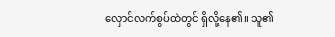လှောင်လက်စွပ်ထဲတွင် ရှိလို့နေ၏။ သူ၏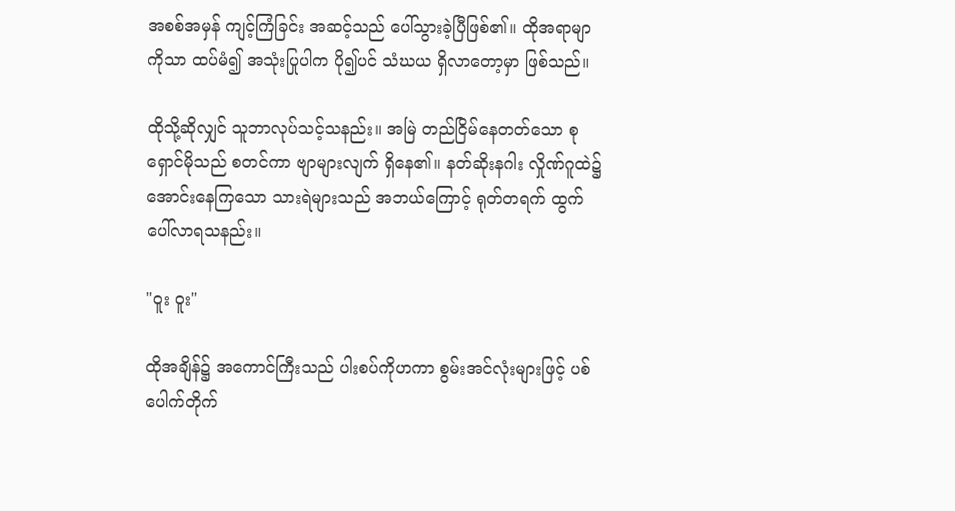အစစ်အမှန် ကျင့်ကြံခြင်း အဆင့်သည် ပေါ်သွားခဲ့ပြီဖြစ်၏။ ထိုအရာမျာကိုသာ ထပ်မံ၍ အသုံးပြုပါက ပို၍ပင် သံဃယ ရှိလာတော့မှာ ဖြစ်သည်။

ထိုသို့ဆိုလျှင် သူဘာလုပ်သင့်သနည်း။ အမြဲ တည်ငြိမ်နေတတ်သော စုရှောင်မိုသည် စတင်ကာ ဗျာများလျက် ရှိနေ၏။ နတ်ဆိုးနဂါး လှိုဏ်ဂူထဲ၌ အောင်းနေကြသော သားရဲများသည် အဘယ်ကြောင့် ရုတ်တရက် ထွက်ပေါ်လာရသနည်း။

"ဝူး ဝူး"

ထိုအချိန်၌ အကောင်ကြီးသည် ပါးစပ်ကိုဟကာ စွမ်းအင်လုံးများဖြင့် ပစ်ပေါက်တိုက်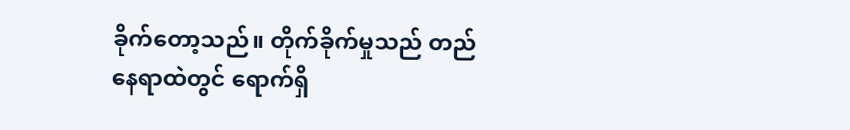ခိုက်တော့သည်။ တိုက်ခိုက်မှုသည် တည်နေရာထဲတွင် ရောက်ရှိ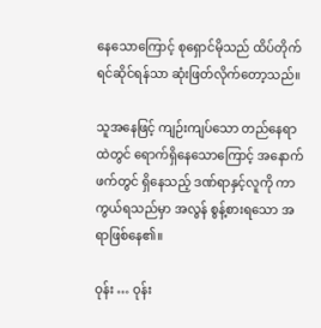နေသောကြောင့် စုရှောင်မိုသည် ထိပ်တိုက်ရင်ဆိုင်ရန်သာ ဆုံးဖြတ်လိုက်တော့သည်။

သူအနေဖြင့် ကျဉ်းကျပ်သော တည်နေရာထဲတွင် ရောက်ရှိနေသောကြောင့် အနောက်ဖက်တွင် ရှိနေသည့် ဒဏ်ရာနှင့်လူကို ကာကွယ်ရသည်မှာ အလွန် စွန့်စားရသော အရာဖြစ်နေ၏။

ဝုန်း … ဝုန်း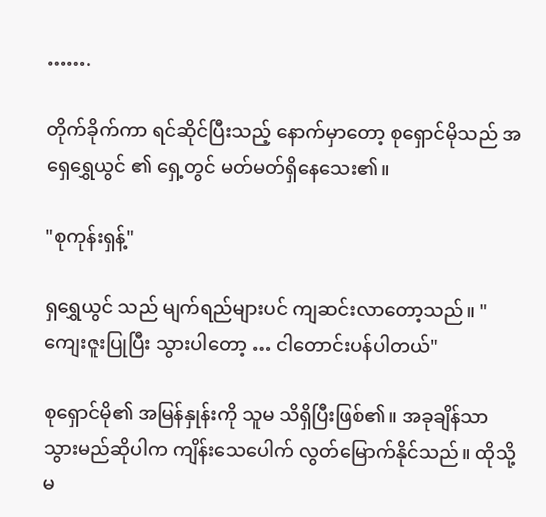…….

တိုက်ခိုက်ကာ ရင်ဆိုင်ပြီးသည့် နောက်မှာတော့ စုရှောင်မိုသည် အရှေရွှေယွင် ၏ ရှေ့တွင် မတ်မတ်ရှိနေသေး၏။

"စုကုန်းရှန့်"

ရှရွှေယွင် သည် မျက်ရည်များပင် ကျဆင်းလာတော့သည်။ "ကျေးဇူးပြုပြီး သွားပါတော့ … ငါတောင်းပန်ပါတယ်"

စုရှောင်မို၏ အမြန်နှုန်းကို သူမ သိရှိပြီးဖြစ်၏။ အခုချိန်သာ သွားမည်ဆိုပါက ကျိန်းသေပေါက် လွတ်မြောက်နိုင်သည်။ ထိုသို့မ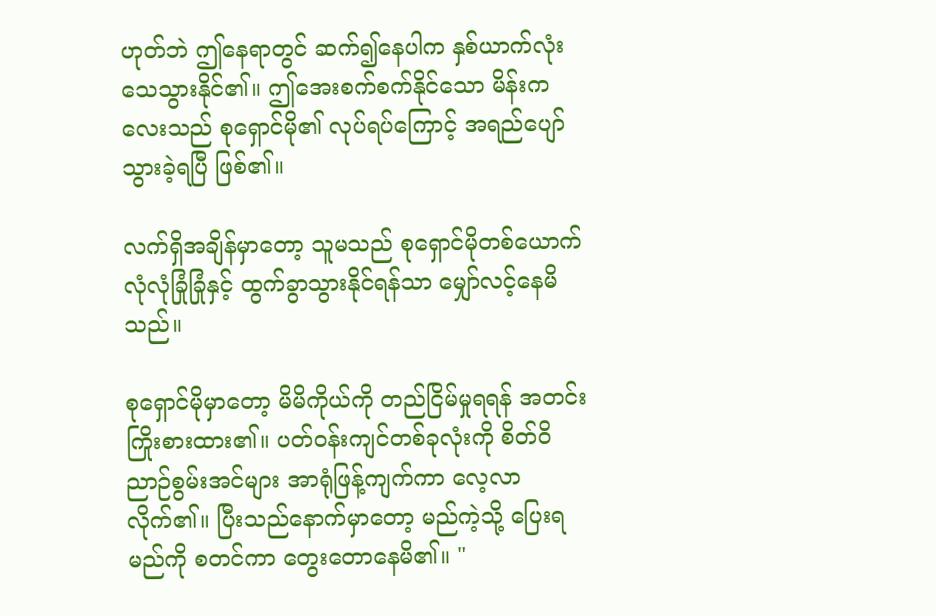ဟုတ်ဘဲ ဤနေရာတွင် ဆက်၍နေပါက နှစ်ယာက်လုံး သေသွားနိုင်၏။ ဤအေးစက်စက်နိုင်သော မိန်းကလေးသည် စုရှောင်မို၏ လုပ်ရပ်ကြောင့် အရည်ပျော်သွားခဲ့ရပြီ ဖြစ်၏။

လက်ရှိအချိန်မှာတော့ သူမသည် စုရှောင်မိုတစ်ယောက် လုံလုံခြုံခြုံနှင့် ထွက်ခွာသွားနိုင်ရန်သာ မျှော်လင့်နေမိသည်။

စုရှောင်မိုမှာတော့ မိမိကိုယ်ကို တည်ငြိမ်မှုရရန် အတင်းကြိုးစားထား၏။ ပတ်ဝန်းကျင်တစ်ခုလုံးကို စိတ်ဝိညာဉ်စွမ်းအင်များ အာရုံဖြန့်ကျက်ကာ လေ့လာလိုက်၏။ ပြီးသည်နောက်မှာတော့ မည်ကဲ့သို့ ပြေးရမည်ကို စတင်ကာ တွေးတောနေမိ၏။ "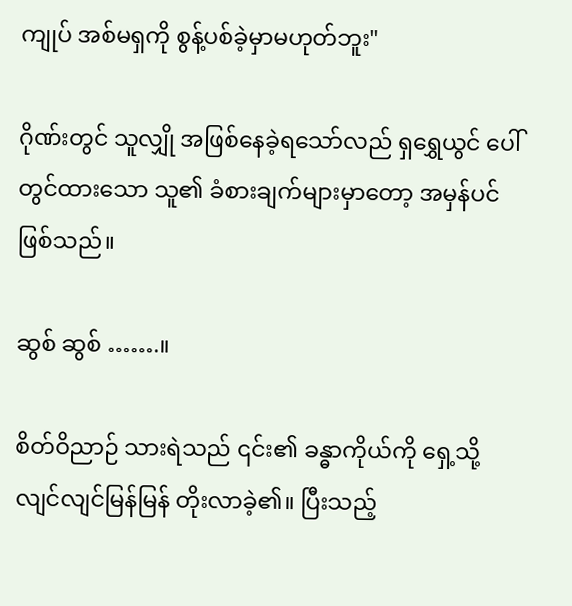ကျုပ် အစ်မရှကို စွန့်ပစ်ခဲ့မှာမဟုတ်ဘူး"

ဂိုဏ်းတွင် သူလျှို အဖြစ်နေခဲ့ရသော်လည် ရှရွှေယွင် ပေါ်တွင်ထားသော သူ၏ ခံစားချက်များမှာတော့ အမှန်ပင် ဖြစ်သည်။

ဆွစ် ဆွစ် …….။

စိတ်ဝိညာဉ် သားရဲသည် ၎င်း၏ ခန္ဓာကိုယ်ကို ရှေ့သို့ လျင်လျင်မြန်မြန် တိုးလာခဲ့၏။ ပြီးသည့်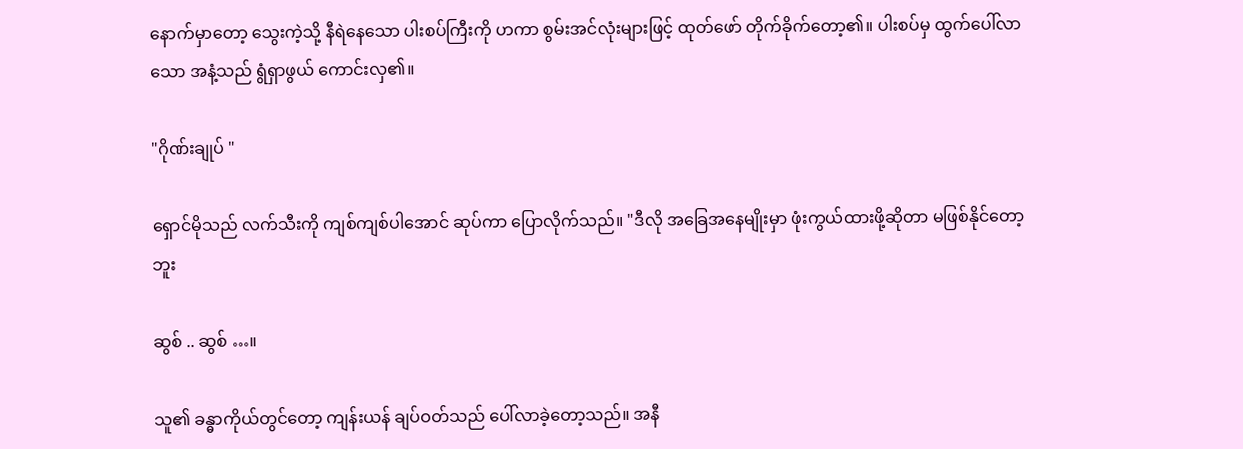နောက်မှာတော့ သွေးကဲ့သို့ နီရဲနေသော ပါးစပ်ကြီးကို ဟကာ စွမ်းအင်လုံးများဖြင့် ထုတ်ဖော် တိုက်ခိုက်တော့၏။ ပါးစပ်မှ ထွက်ပေါ်လာသော အနံ့သည် ရွံရှာဖွယ် ကောင်းလှ၏။

"ဂိုဏ်းချုပ် "

ရှောင်မိုသည် လက်သီးကို ကျစ်ကျစ်ပါအောင် ဆုပ်ကာ ပြောလိုက်သည်။ "ဒီလို အခြေအနေမျိုးမှာ ဖုံးကွယ်ထားဖို့ဆိုတာ မဖြစ်နိုင်တော့ဘူး

ဆွစ် .. ဆွစ် …။

သူ၏ ခန္ဓာကိုယ်တွင်တော့ ကျန်းယန် ချပ်ဝတ်သည် ပေါ်လာခဲ့တော့သည်။ အနီ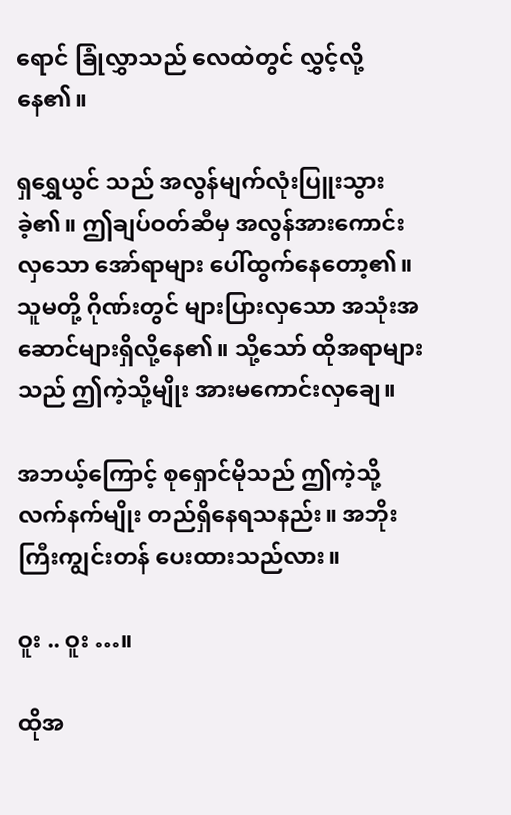ရောင် ခြုံလွှာသည် လေထဲတွင် လွှင့်လို့နေ၏။

ရှရွှေယွင် သည် အလွန်မျက်လုံးပြူးသွားခဲ့၏။ ဤချပ်ဝတ်ဆီမှ အလွန်အားကောင်းလှသော အော်ရာများ ပေါ်ထွက်နေတော့၏။သူမတို့ ဂိုဏ်းတွင် များပြားလှသော အသုံးအဆောင်များရှိလို့နေ၏။ သို့သော် ထိုအရာများသည် ဤကဲ့သို့မျိုး အားမကောင်းလှချေ။

အဘယ့်ကြောင့် စုရှောင်မိုသည် ဤကဲ့သို့ လက်နက်မျိုး တည်ရှိနေရသနည်း။ အဘိုးကြီးကျွင်းတန် ပေးထားသည်လား။

ဝူး .. ဝူး …။

ထိုအ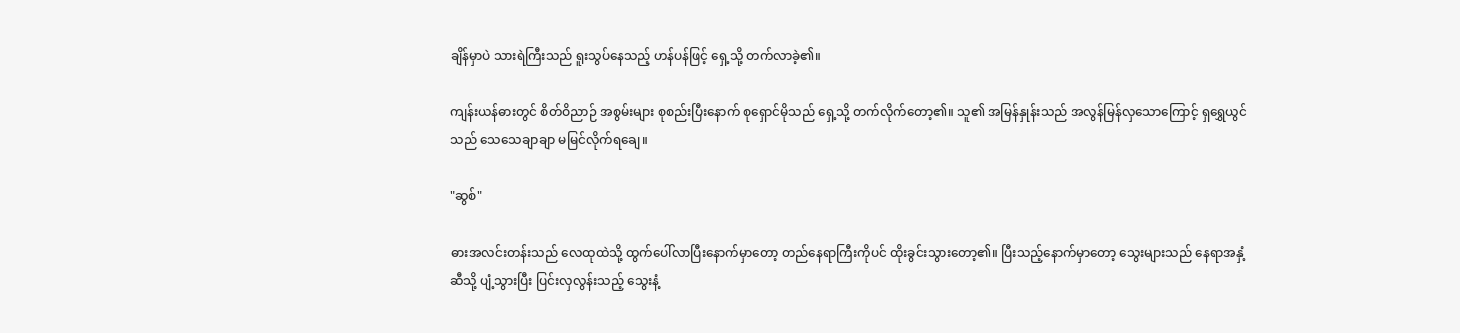ချိန်မှာပဲ သားရဲကြီးသည် ရူးသွပ်နေသည့် ဟန်ပန်ဖြင့် ရှေ့သို့ တက်လာခဲ့၏။

ကျန်းယန်ဓားတွင် စိတ်ဝိညာဉ် အစွမ်းများ စုစည်းပြီးနောက် စုရှောင်မိုသည် ရှေ့သို့ တက်လိုက်တော့၏။ သူ၏ အမြန်နှုန်းသည် အလွန်မြန်လှသောကြောင့် ရှရွှေယွင် သည် သေသေချာချာ မမြင်လိုက်ရချေ။

"ဆွစ်"

ဓားအလင်းတန်းသည် လေထုထဲသို့ ထွက်ပေါ်လာပြီးနောက်မှာတော့ တည်နေရာကြီးကိုပင် ထိုးခွင်းသွားတော့၏။ ပြီးသည့်နောက်မှာတော့ သွေးများသည် နေရာအနှံ့ဆီသို့ ပျံ့သွားပြီး ပြင်းလှလွန်းသည့် သွေးနံ့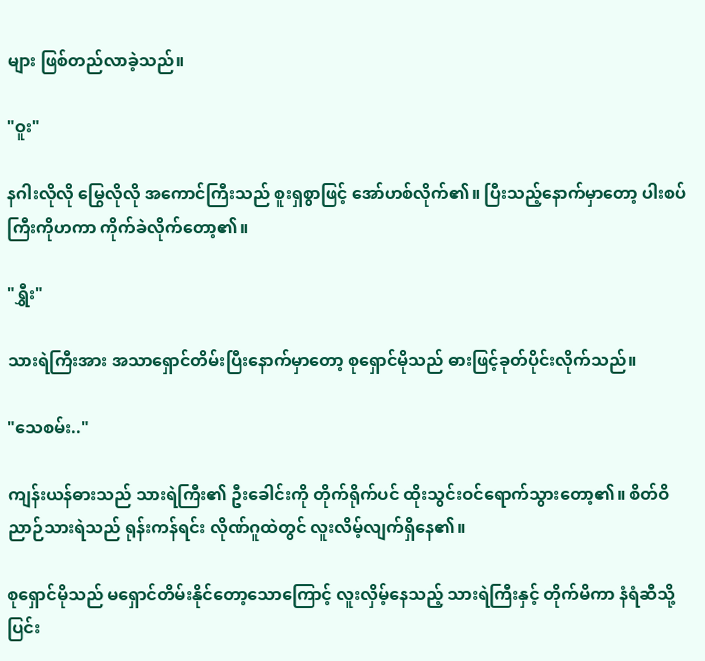များ ဖြစ်တည်လာခဲ့သည်။

"ဝူး"

နဂါးလိုလို မြွေလိုလို အကောင်ကြီးသည် စူးရှစွာဖြင့် အော်ဟစ်လိုက်၏။ ပြီးသည့်နောက်မှာတော့ ပါးစပ်ကြီးကိုဟကာ ကိုက်ခဲလိုက်တော့၏။

"ရွှီး"

သားရဲကြီးအား အသာရှောင်တိမ်းပြီးနောက်မှာတော့ စုရှောင်မိုသည် ဓားဖြင့်ခုတ်ပိုင်းလိုက်သည်။

"သေစမ်း.."

ကျန်းယန်ဓားသည် သားရဲကြီး၏ ဦးခေါင်းကို တိုက်ရိုက်ပင် ထိုးသွင်းဝင်ရောက်သွားတော့၏။ စိတ်ဝိညာဉ်သားရဲသည် ရုန်းကန်ရင်း လိုဏ်ဂူထဲတွင် လူးလိမ့်လျက်ရှိနေ၏။

စုရှောင်မိုသည် မရှောင်တိမ်းနိုင်တော့သောကြောင့် လူးလှိမ့်နေသည့် သားရဲကြီးနှင့် တိုက်မိကာ နံရံဆီသို့ ပြင်း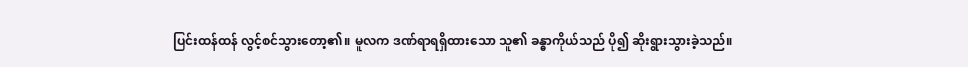ပြင်းထန်ထန် လွင့်စင်သွားတော့၏။ မူလက ဒဏ်ရာရရှိထားသော သူ၏ ခန္ဓာကိုယ်သည် ပို၍ ဆိုးရွားသွားခဲ့သည်။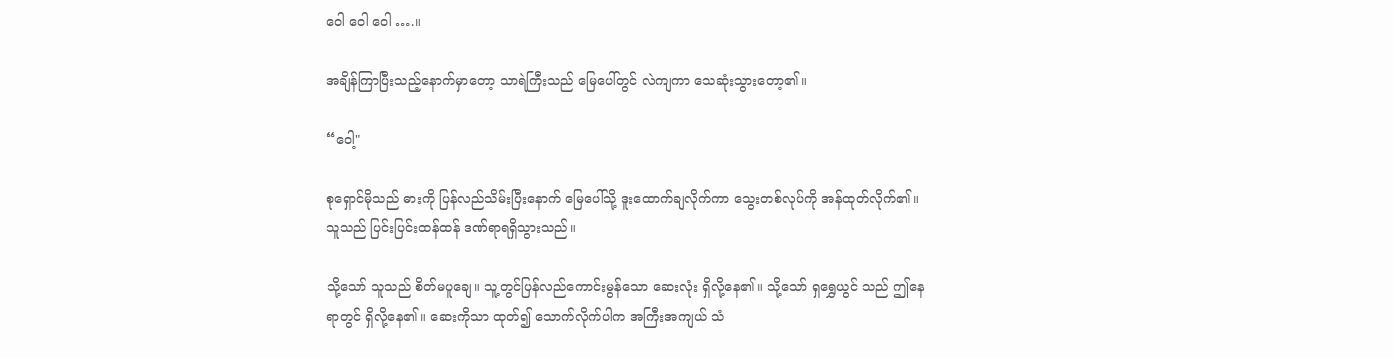ဝေါ ဝေါ ဝေါ ….။

အချိန်ကြာပြီးသည့်နောက်မှာတော့ သာရဲကြီးသည် မြေပေါ်တွင် လဲကျကာ သေဆုံးသွားတော့၏။

“ဝေါ့"

စုရှောင်မိုသည် ဓားကို ပြန်လည်သိမ်းပြီးနောက် မြေပေါ်သို့ ဒူးထောက်ချလိုက်ကာ သွေးတစ်လုပ်ကို အန်ထုတ်လိုက်၏။ သူသည် ပြင်းပြင်းထန်ထန် ဒဏ်ရာရရှိသွားသည်။

သို့သော် သူသည် စိတ်မပူချေ။ သူ့တွင်ပြန်လည်ကောင်းမွန်သော ဆေးလုံး ရှိလို့နေ၏။ သို့သော် ရှရွှေယွင် သည် ဤနေရာတွင် ရှိလို့နေ၏။ ဆေးကိုသာ ထုတ်၍ သောက်လိုက်ပါက အကြီးအကျယ် သံ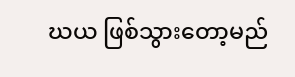ဃယ ဖြစ်သွားတော့မည်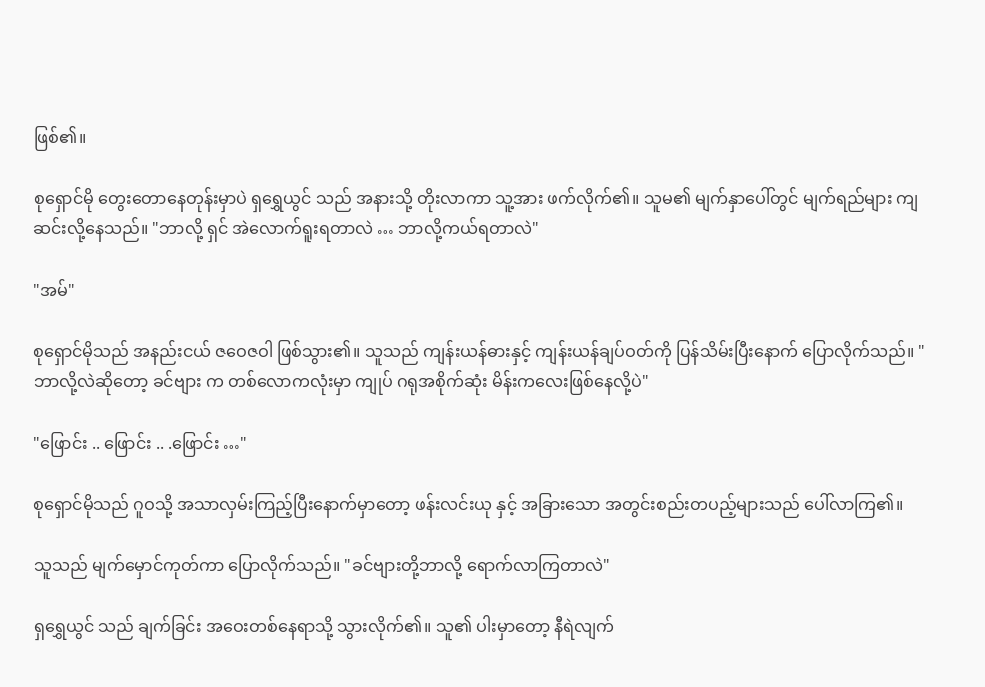ဖြစ်၏။

စုရှောင်မို တွေးတောနေတုန်းမှာပဲ ရှရွှေယွင် သည် အနားသို့ တိုးလာကာ သူ့အား ဖက်လိုက်၏။ သူမ၏ မျက်နှာပေါ်တွင် မျက်ရည်များ ကျဆင်းလို့နေသည်။ "ဘာလို့ ရှင် အဲလောက်ရူးရတာလဲ … ဘာလို့ကယ်ရတာလဲ"

"အမ်"

စုရှောင်မိုသည် အနည်းငယ် ဇဝေဇဝါ ဖြစ်သွား၏။ သူသည် ကျန်းယန်ဓားနှင့် ကျန်းယန်ချပ်ဝတ်ကို ပြန်သိမ်းပြီးနောက် ပြောလိုက်သည်။ "ဘာလို့လဲဆိုတော့ ခင်ဗျား က တစ်လောကလုံးမှာ ကျုပ် ဂရုအစိုက်ဆုံး မိန်းကလေးဖြစ်နေလို့ပဲ"

"ဖြောင်း .. ဖြောင်း .. .ဖြောင်း …"

စုရှောင်မိုသည် ဂူဝသို့ အသာလှမ်းကြည့်ပြီးနောက်မှာတော့ ဖန်းလင်းယု နှင့် အခြားသော အတွင်းစည်းတပည့်များသည် ပေါ်လာကြ၏။

သူသည် မျက်မှောင်ကုတ်ကာ ပြောလိုက်သည်။ "ခင်ဗျားတို့ဘာလို့ ရောက်လာကြတာလဲ"

ရှရွှေယွင် သည် ချက်ခြင်း အဝေးတစ်နေရာသို့ သွားလိုက်၏။ သူ၏ ပါးမှာတော့ နီရဲလျက်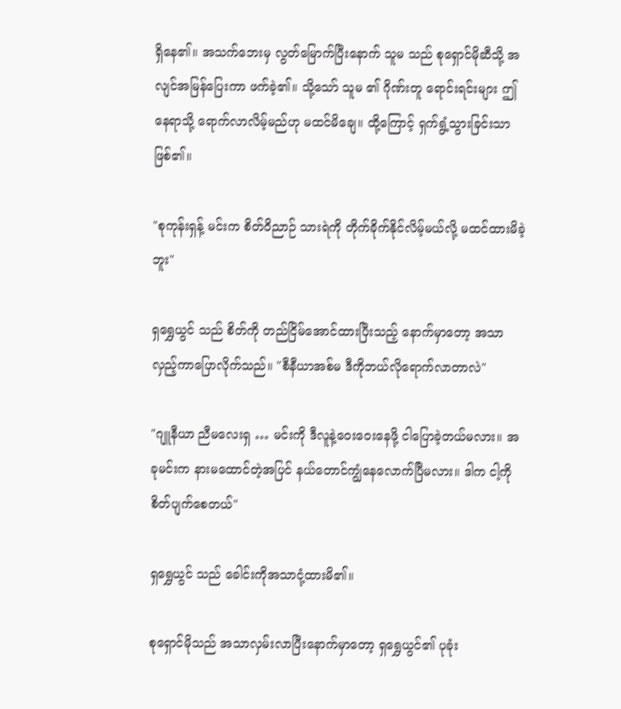ရှိနေ၏။ အသက်ဘေးမှ လွတ်မြောက်ပြီးနောက် သူမ သည် စုရှောင်မိုဆီသို့ အလျင်အမြန်ပြေးကာ ဖက်ခဲ့၏။ သို့သော် သူမ ၏ ဂိုဏ်းတူ ရောင်းရင်းများ ဤနေရာသို့ ရောက်လာလိမ့်မည်ဟု မထင်မိချေ။ ထို့ကြောင့် ရှက်ရွံ့သွားခြင်းသာ ဖြစ်၏။

"စုကုန်းရှန့် မင်းက စိတ်ဝိညာဉ် သားရဲကို တိုက်ခိုက်နိုင်လိမ့်မယ်လို့ မထင်ထားမိခဲ့ဘူး"

ရှရွှေယွင် သည် စိတ်ကို တည်ငြိမ်အောင်ထားပြီးသည့် နောက်မှာတော့ အသာလှည့်ကာပြောလိုက်သည်။ "စီနီယာအစ်မ ဒီကိုဘယ်လိုရောက်လာတာလဲ"

"ဂျူနီယာ ညီမလေးရှ … မင်းကို ဒီလူနဲ့ဝေးဝေးနေဖို့ ငါပြောခဲ့တယ်မလား။ အခုမင်းက နားမထောင်တဲ့အပြင် နယ်တောင်ကျွံနေလောက်ပြီမလား။ ဒါက ငါ့ကို စိတ်ပျက်စေတယ်"

ရှရွှေယွင် သည် ခေါင်းကိုအသာငုံ့ထားမိ၏။

စုရှောင်မိုသည် အသာလှမ်းလာပြီးနောက်မှာတော့ ရှရွှေယွင်၏ ပုခုံး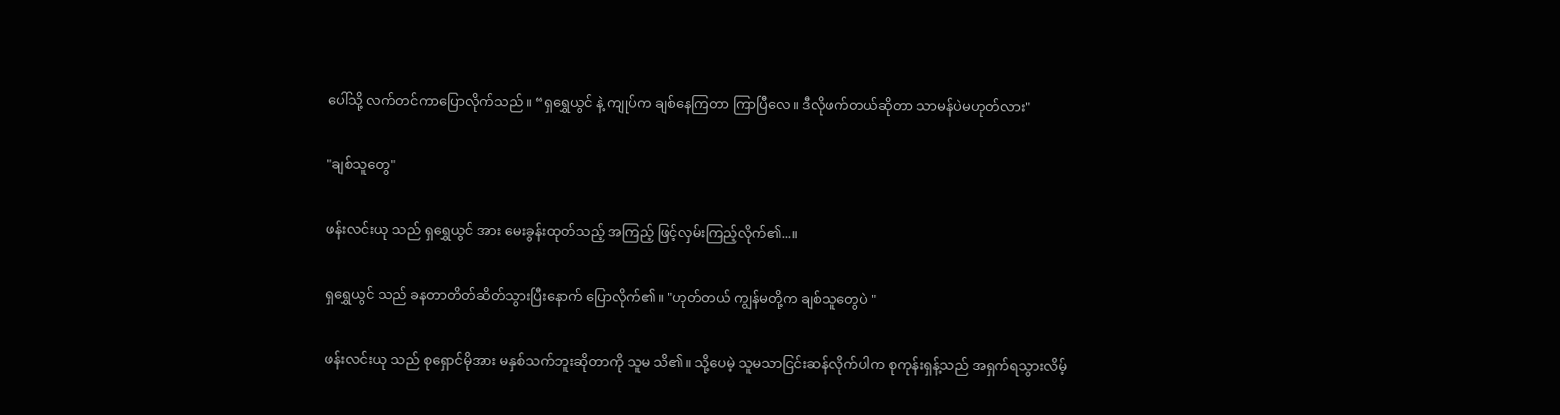ပေါ်သို့ လက်တင်ကာပြောလိုက်သည်။ “ရှရွှေယွင် နဲ့ ကျုပ်က ချစ်နေကြတာ ကြာပြီလေ။ ဒီလိုဖက်တယ်ဆိုတာ သာမန်ပဲမဟုတ်လား"

"ချစ်သူတွေ"

ဖန်းလင်းယု သည် ရှရွှေယွင် အား မေးခွန်းထုတ်သည့် အကြည့် ဖြင့်လှမ်းကြည့်လိုက်၏...။

ရှရွှေယွင် သည် ခနတာတိတ်ဆိတ်သွားပြီးနောက် ပြောလိုက်၏။ "ဟုတ်တယ် ကျွန်မတို့က ချစ်သူတွေပဲ "

ဖန်းလင်းယု သည် စုရှောင်မိုအား မနှစ်သက်ဘူးဆိုတာကို သူမ သိ၏။ သို့ပေမဲ့ သူမသာငြင်းဆန်လိုက်ပါက စုကုန်းရှန့်သည် အရှက်ရသွားလိမ့်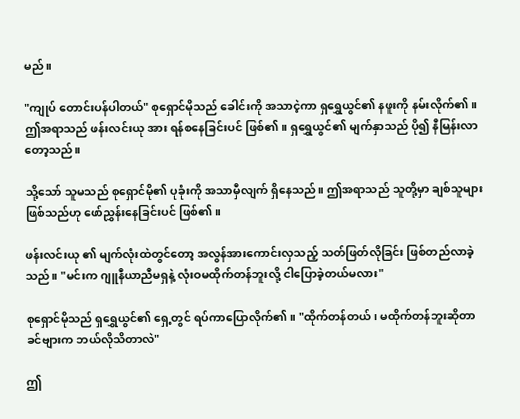မည်။

"ကျုပ် တောင်းပန်ပါတယ်" စုရှောင်မိုသည် ခေါင်းကို အသာငဲ့ကာ ရှရွှေယွင်၏ နဖူးကို နမ်းလိုက်၏။ ဤအရာသည် ဖန်းလင်းယု အား ရန်စနေခြင်းပင် ဖြစ်၏။ ရှရွှေယွင်၏ မျက်နှာသည် ပို၍ နီမြန်းလာတော့သည်။

သို့သော် သူမသည် စုရှောင်မို၏ ပုခုံးကို အသာမှီလျက် ရှိနေသည်။ ဤအရာသည် သူတို့မှာ ချစ်သူများ ဖြစ်သည်ဟု ဖော်ညွှန်းနေခြင်းပင် ဖြစ်၏။

ဖန်းလင်းယု ၏ မျက်လုံးထဲတွင်တော့ အလွန်အားကောင်းလှသည့် သတ်ဖြတ်လိုခြင်း ဖြစ်တည်လာခဲ့သည်။ "မင်းက ဂျူနီယာညီမရှနဲ့ လုံးဝမထိုက်တန်ဘူးလို့ ငါပြောခဲ့တယ်မလား"

စုရှောင်မိုသည် ရှရွှေယွင်၏ ရှေ့တွင် ရပ်ကာပြောလိုက်၏။ "ထိုက်တန်တယ် ၊ မထိုက်တန်ဘူးဆိုတာ ခင်ဗျားက ဘယ်လိုသိတာလဲ"

ဤ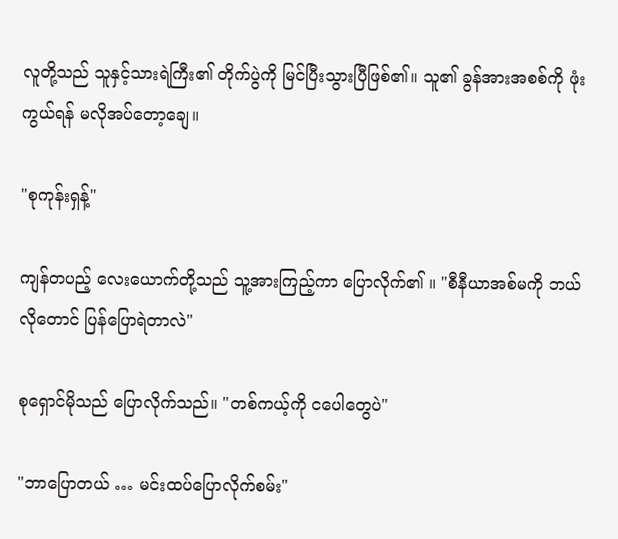လူတို့သည် သူနှင့်သားရဲကြီး၏ တိုက်ပွဲကို မြင်ပြီးသွားပြီဖြစ်၏။ သူ၏ ခွန်အားအစစ်ကို ဖုံးကွယ်ရန် မလိုအပ်တော့ချေ။

"စုကုန်းရှန့်"

ကျန်တပည့် လေးယောက်တို့သည် သူ့အားကြည့်ကာ ပြောလိုက်၏ ။ "စီနီယာအစ်မကို ဘယ်လိုတောင် ပြန်ပြောရဲတာလဲ"

စုရှောင်မိုသည် ပြောလိုက်သည်။ "တစ်ကယ့်ကို ငပေါတွေပဲ"

"ဘာပြောတယ် … မင်းထပ်ပြောလိုက်စမ်း"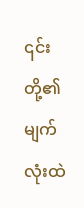၎င်းတို့၏ မျက်လုံးထဲ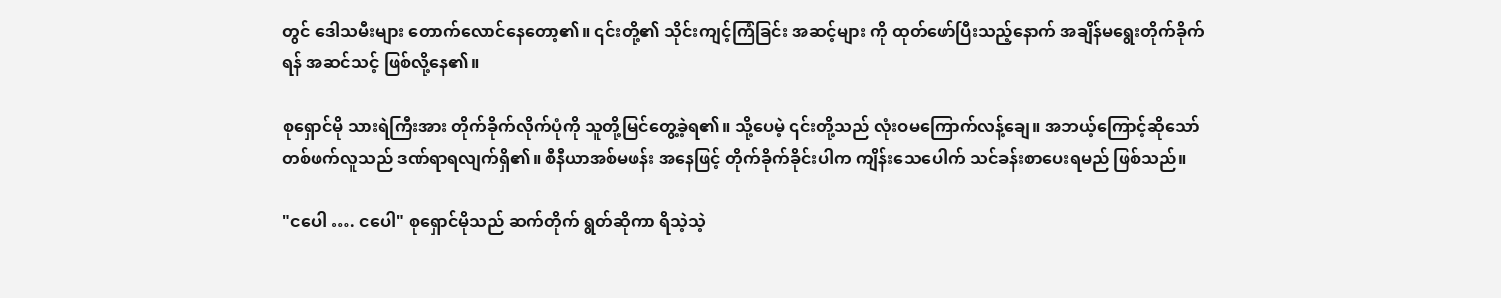တွင် ဒေါသမီးများ တောက်လောင်နေတော့၏။ ၎င်းတို့၏ သိုင်းကျင့်ကြံခြင်း အဆင့်များ ကို ထုတ်ဖော်ပြီးသည့်နောက် အချိန်မရွေးတိုက်ခိုက်ရန် အဆင်သင့် ဖြစ်လို့နေ၏။

စုရှောင်မို သားရဲကြီးအား တိုက်ခိုက်လိုက်ပုံကို သူတို့မြင်တွေ့ခဲ့ရ၏။ သို့ပေမဲ့ ၎င်းတို့သည် လုံးဝမကြောက်လန့်ချေ။ အဘယ့်ကြောင့်ဆိုသော် တစ်ဖက်လူသည် ဒဏ်ရာရလျက်ရှိ၏။ စီနီယာအစ်မဖန်း အနေဖြင့် တိုက်ခိုက်ခိုင်းပါက ကျိန်းသေပေါက် သင်ခန်းစာပေးရမည် ဖြစ်သည်။

"ငပေါ …. ငပေါ" စုရှောင်မိုသည် ဆက်တိုက် ရွတ်ဆိုကာ ရိသဲ့သဲ့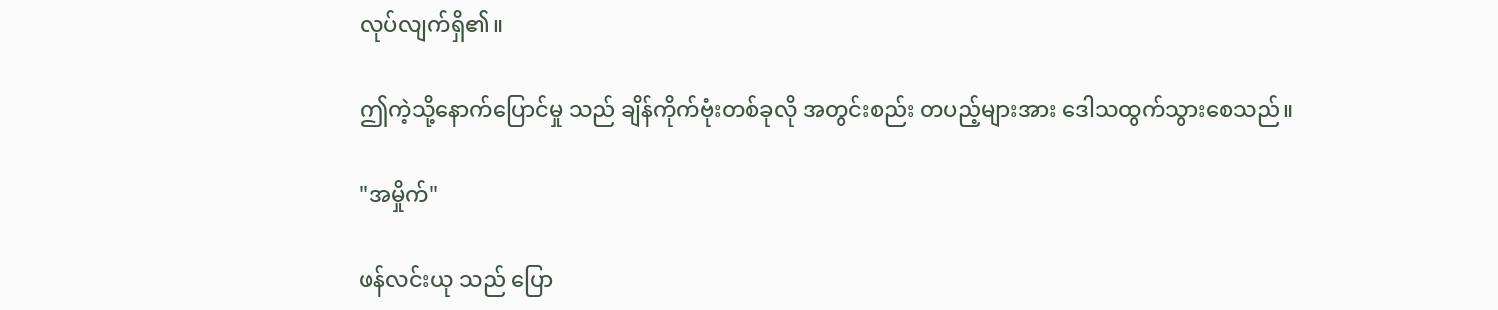လုပ်လျက်ရှိ၏။

ဤကဲ့သို့နောက်ပြောင်မှု သည် ချိန်ကိုက်ဗုံးတစ်ခုလို အတွင်းစည်း တပည့်များအား ဒေါသထွက်သွားစေသည်။

"အမှိုက်"

ဖန်လင်းယု သည် ပြော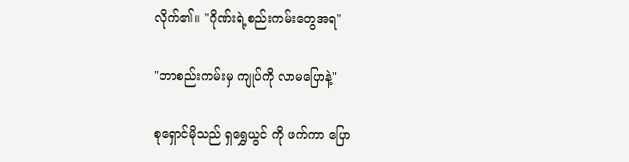လိုက်၏။ "ဂိုဏ်းရဲ့စည်းကမ်းတွေအရ"

"ဘာစည်းကမ်းမှ ကျုပ်ကို လာမပြောနဲ့"

စုရှောင်မိုသည် ရှရွှေယွင် ကို ဖက်ကာ ပြော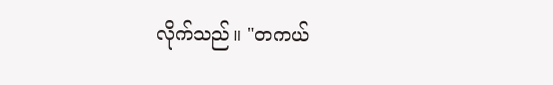လိုက်သည်။ "တကယ်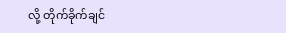လို့ တိုက်ခိုက်ချင်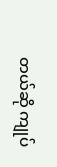တယ်ဆို ကျုပ်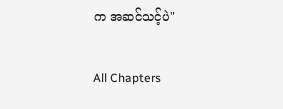က အဆင်သင့်ပဲ"

All Chapters